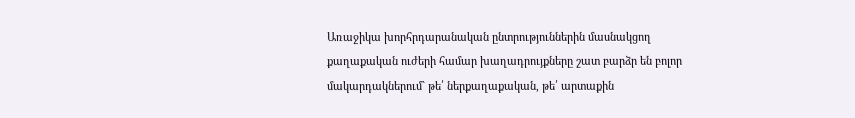Առաջիկա խորհրդարանական ընտրություններին մասնակցող քաղաքական ուժերի համար խաղադրույքները շատ բարձր են բոլոր մակարդակներում` թե՛ ներքաղաքական, թե՛ արտաքին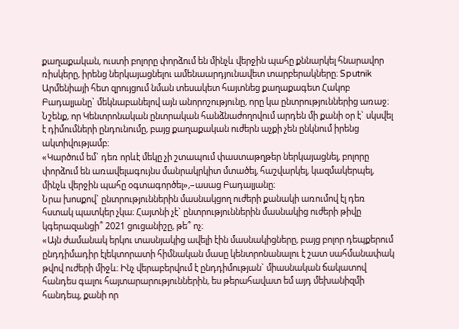քաղաքական, ուստի բոլորը փորձում են մինչև վերջին պահը քննարկել հնարավոր ռիսկերը, իրենց ներկայացնելու ամենաարդյունավետ տարբերակները։ Sputnik Արմենիայի հետ զրույցում նման տեսակետ հայտնեց քաղաքագետ Հակոբ Բադալյանը` մեկնաբանելով այն անորոշությունը, որը կա ընտրություններից առաջ։
Նշենք, որ Կենտրոնական ընտրական հանձնաժողովում արդեն մի քանի օր է` սկսվել է դիմումների ընդունումը, բայց քաղաքական ուժերն աչքի չեն ընկնում իրենց ակտիվությամբ։
«Կարծում եմ` դեռ որևէ մեկը չի շտապում փաստաթղթեր ներկայացնել, բոլորը փորձում են առավելագույնս մանրակրկիտ մտածել, հաշվարկել, կազմակերպել, մինչև վերջին պահը օգտագործել»,–ասաց Բադալյանը։
Նրա խոսքով` ընտրություններին մասնակցող ուժերի քանակի առումով էլ դեռ հստակ պատկեր չկա։ Հայտնի չէ` ընտրություններին մասնակից ուժերի թիվը կգերազանցի՞ 2021 ցուցանիշը, թե՞ ոչ։
«Այն ժամանակ երկու տասնյակից ավելի էին մասնակիցները, բայց բոլոր դեպքերում ընդդիմադիր էլեկտորատի հիմնական մասը կենտրոնանալու է շատ սահմանափակ թվով ուժերի միջև։ Ինչ վերաբերվում է ընդդիմության` միասնական ճակատով հանդես գալու հայտարարություններին, ես թերահավատ եմ այդ մեխանիզմի հանդեպ, քանի որ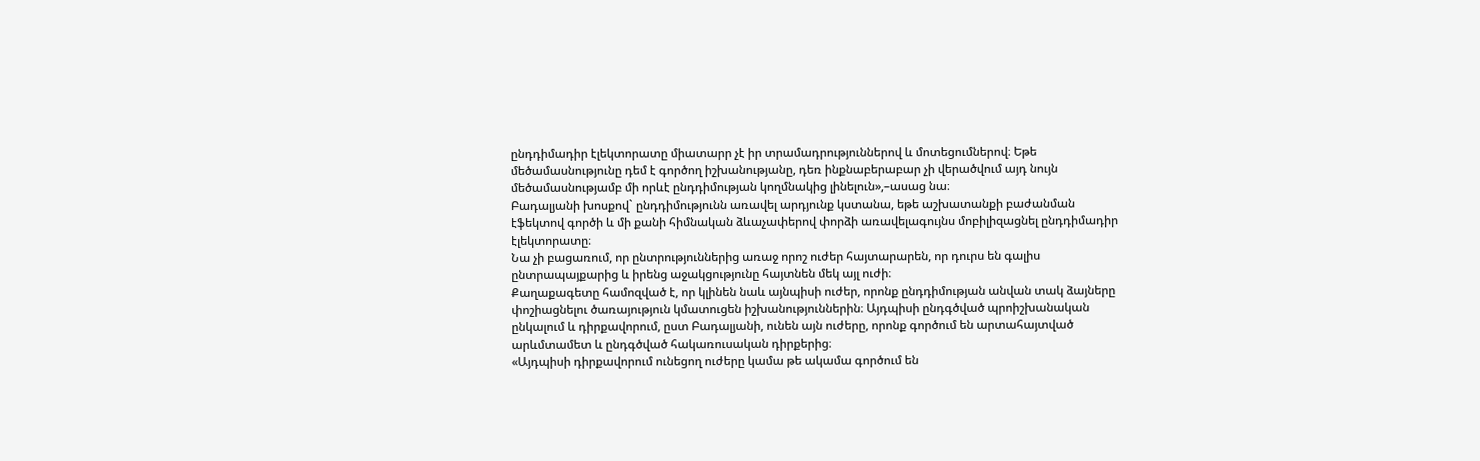ընդդիմադիր էլեկտորատը միատարր չէ իր տրամադրություններով և մոտեցումներով։ Եթե մեծամասնությունը դեմ է գործող իշխանությանը, դեռ ինքնաբերաբար չի վերածվում այդ նույն մեծամասնությամբ մի որևէ ընդդիմության կողմնակից լինելուն»,–ասաց նա։
Բադալյանի խոսքով` ընդդիմությունն առավել արդյունք կստանա, եթե աշխատանքի բաժանման էֆեկտով գործի և մի քանի հիմնական ձևաչափերով փորձի առավելագույնս մոբիլիզացնել ընդդիմադիր էլեկտորատը։
Նա չի բացառում, որ ընտրություններից առաջ որոշ ուժեր հայտարարեն, որ դուրս են գալիս ընտրապայքարից և իրենց աջակցությունը հայտնեն մեկ այլ ուժի։
Քաղաքագետը համոզված է, որ կլինեն նաև այնպիսի ուժեր, որոնք ընդդիմության անվան տակ ձայները փոշիացնելու ծառայություն կմատուցեն իշխանություններին։ Այդպիսի ընդգծված պրոիշխանական ընկալում և դիրքավորում, ըստ Բադալյանի, ունեն այն ուժերը, որոնք գործում են արտահայտված արևմտամետ և ընդգծված հակառուսական դիրքերից։
«Այդպիսի դիրքավորում ունեցող ուժերը կամա թե ակամա գործում են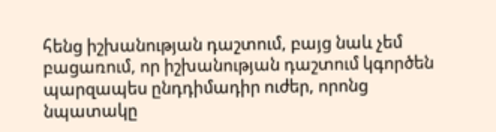հենց իշխանության դաշտում, բայց նաև չեմ բացառում, որ իշխանության դաշտում կգործեն պարզապես ընդդիմադիր ուժեր, որոնց նպատակը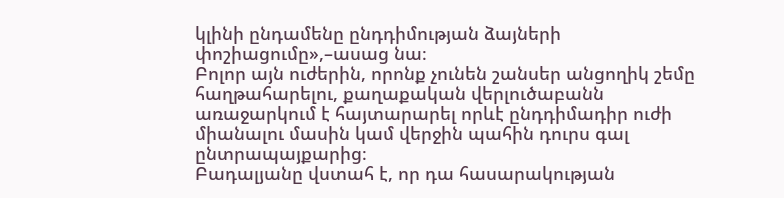կլինի ընդամենը ընդդիմության ձայների փոշիացումը»,–ասաց նա։
Բոլոր այն ուժերին, որոնք չունեն շանսեր անցողիկ շեմը հաղթահարելու, քաղաքական վերլուծաբանն առաջարկում է հայտարարել որևէ ընդդիմադիր ուժի միանալու մասին կամ վերջին պահին դուրս գալ ընտրապայքարից։
Բադալյանը վստահ է, որ դա հասարակության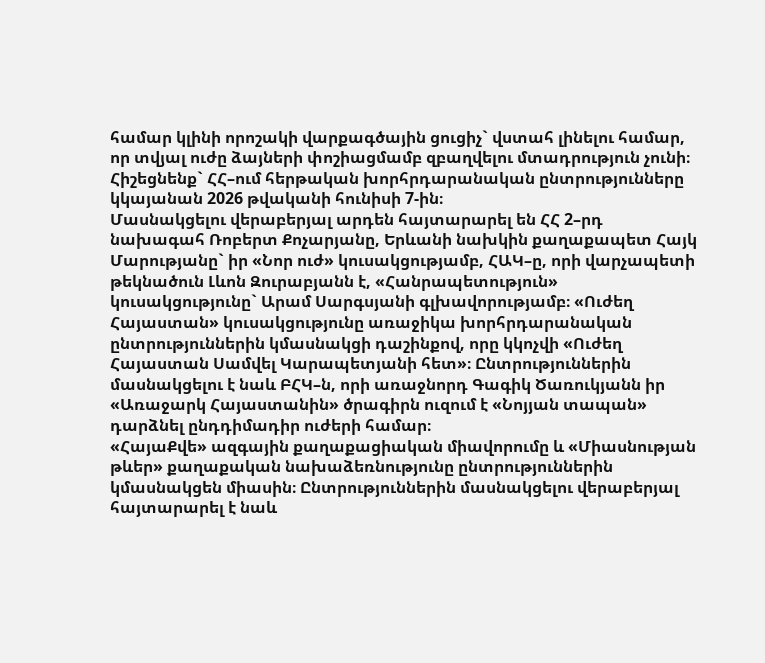համար կլինի որոշակի վարքագծային ցուցիչ` վստահ լինելու համար, որ տվյալ ուժը ձայների փոշիացմամբ զբաղվելու մտադրություն չունի։
Հիշեցնենք` ՀՀ–ում հերթական խորհրդարանական ընտրությունները կկայանան 2026 թվականի հունիսի 7-ին։
Մասնակցելու վերաբերյալ արդեն հայտարարել են ՀՀ 2–րդ նախագահ Ռոբերտ Քոչարյանը, Երևանի նախկին քաղաքապետ Հայկ Մարությանը` իր «Նոր ուժ» կուսակցությամբ, ՀԱԿ–ը, որի վարչապետի թեկնածուն Լևոն Զուրաբյանն է, «Հանրապետություն» կուսակցությունը` Արամ Սարգսյանի գլխավորությամբ։ «Ուժեղ Հայաստան» կուսակցությունը առաջիկա խորհրդարանական ընտրություններին կմասնակցի դաշինքով, որը կկոչվի «Ուժեղ Հայաստան Սամվել Կարապետյանի հետ»։ Ընտրություններին մասնակցելու է նաև ԲՀԿ–ն, որի առաջնորդ Գագիկ Ծառուկյանն իր «Առաջարկ Հայաստանին» ծրագիրն ուզում է «Նոյյան տապան» դարձնել ընդդիմադիր ուժերի համար։
«ՀայաՔվե» ազգային քաղաքացիական միավորումը և «Միասնության թևեր» քաղաքական նախաձեռնությունը ընտրություններին կմասնակցեն միասին։ Ընտրություններին մասնակցելու վերաբերյալ հայտարարել է նաև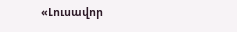«Լուսավոր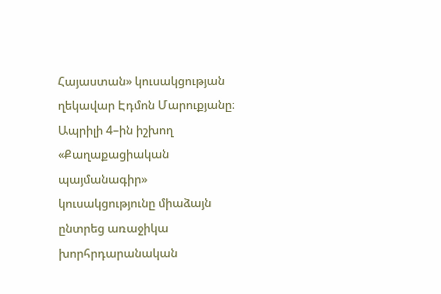Հայաստան» կուսակցության ղեկավար Էդմոն Մարուքյանը։
Ապրիլի 4–ին իշխող «Քաղաքացիական պայմանագիր» կուսակցությունը միաձայն ընտրեց առաջիկա խորհրդարանական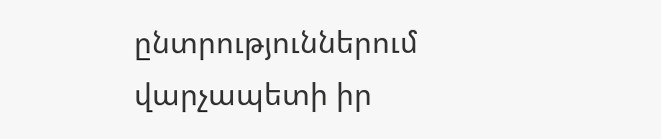ընտրություններում վարչապետի իր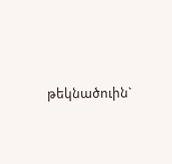թեկնածուին`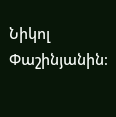Նիկոլ Փաշինյանին։